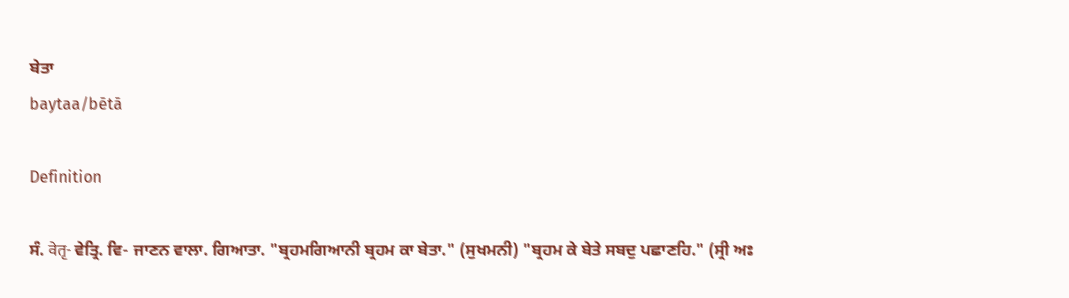ਬੇਤਾ
baytaa/bētā

Definition

ਸੰ. वेतृ- ਵੇਤ੍ਰਿ. ਵਿ- ਜਾਣਨ ਵਾਲਾ. ਗਿਆਤਾ. "ਬ੍ਰਹਮਗਿਆਨੀ ਬ੍ਰਹਮ ਕਾ ਬੇਤਾ." (ਸੁਖਮਨੀ) "ਬ੍ਰਹਮ ਕੇ ਬੇਤੇ ਸਬਦੁ ਪਛਾਣਹਿ." (ਸ੍ਰੀ ਅਃ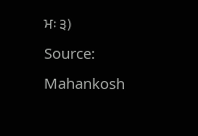ਮਃ ੩)
Source: Mahankosh